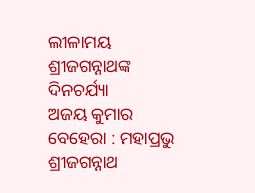ଲୀଳାମୟ ଶ୍ରୀଜଗନ୍ନାଥଙ୍କ ଦିନଚର୍ଯ୍ୟା
ଅଜୟ କୁମାର ବେହେରା : ମହାପ୍ରଭୁ ଶ୍ରୀଜଗନ୍ନାଥ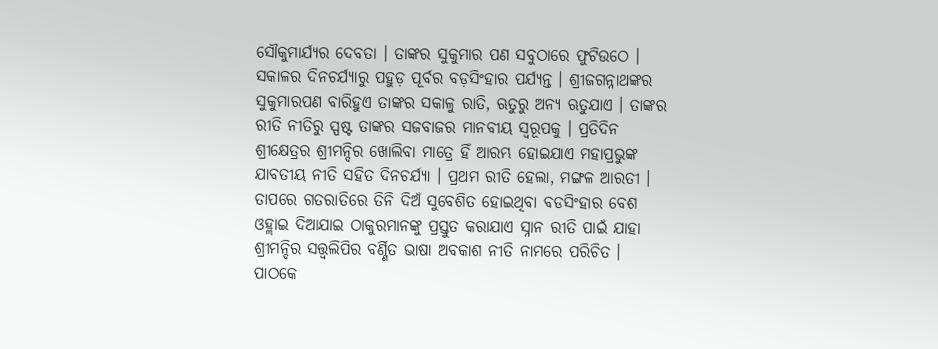ସୌକୁମାର୍ଯ୍ୟର ଦେବତା । ତାଙ୍କର ସୁକୁମାର ପଣ ସବୁଠାରେ ଫୁଟିଉଠେ । ସକାଳର ଦିନଚର୍ଯ୍ୟାରୁ ପହୁଡ଼ ପୂର୍ବର ବଡ଼ସିଂହାର ପର୍ଯ୍ୟନ୍ତ । ଶ୍ରୀଜଗନ୍ନାଥଙ୍କର ସୁକୁମାରପଣ ବାରିହୁଏ ତାଙ୍କର ସକାଳୁ ରାତି, ଋତୁରୁ ଅନ୍ୟ ଋତୁଯାଏ । ତାଙ୍କର ରୀତି ନୀତିରୁ ସ୍ପଷ୍ଟ ତାଙ୍କର ସଜବାଜର ମାନବୀୟ ସ୍ୱରୂପକୁ । ପ୍ରତିଦିନ ଶ୍ରୀକ୍ଷେତ୍ରର ଶ୍ରୀମନ୍ଦିର ଖୋଲିବା ମାତ୍ରେ ହିଁ ଆରମ୍ଭ ହୋଇଯାଏ ମହାପ୍ରଭୁଙ୍କ ଯାବତୀୟ ନୀତି ସହିତ ଦିନଚର୍ଯ୍ୟା । ପ୍ରଥମ ରୀତି ହେଲା, ମଙ୍ଗଳ ଆରତୀ । ତାପରେ ଗତରାତିରେ ତିନି ଦିଅଁ ସୁବେଶିତ ହୋଇଥିବା ବଡସିଂହାର ବେଶ ଓହ୍ଲାଇ ଦିଆଯାଇ ଠାକୁରମାନଙ୍କୁ ପ୍ରସ୍ତୁତ କରାଯାଏ ସ୍ନାନ ରୀତି ପାଇଁ ଯାହା ଶ୍ରୀମନ୍ଦିର ସତ୍ତ୍ୱଲିପିର ବର୍ଣ୍ଣିତ ଭାଷା ଅବକାଶ ନୀତି ନାମରେ ପରିଚିତ । ପାଠକେ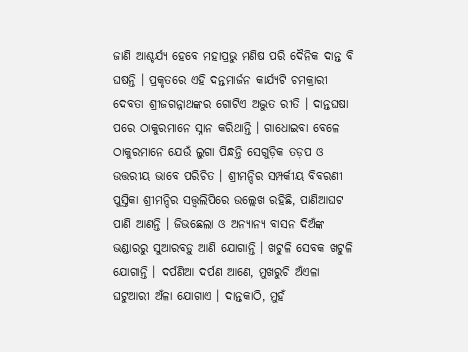ଜାଣି ଆଶ୍ଚର୍ଯ୍ୟ ହେବେ ମହାପ୍ରଭୁ ମଣିଷ ପରି ଦୈନିକ ଦାନ୍ତ ବି ଘଷନ୍ତି । ପ୍ରକୃତରେ ଏହି ଦନ୍ତମାର୍ଜନ କାର୍ଯ୍ୟଟି ଚମକ୍ରାରୀ ଦେବତା ଶ୍ରୀଜଗନ୍ନାଥଙ୍କର ଗୋଟିଏ ଅଦ୍ଭୁତ ରୀତି । ଦାନ୍ତଘଷା ପରେ ଠାକୁରମାନେ ସ୍ନାନ କରିଥାନ୍ତି । ଗାଧୋଇବା ବେଳେ ଠାକୁରମାନେ ଯେଉଁ ଲୁଗା ପିନ୍ଧନ୍ତି ସେଗୁଡ଼ିକ ତଡ଼ପ ଓ ଉତ୍ତରୀୟ ଭାବେ ପରିଚିତ । ଶ୍ରୀମନ୍ଦିର ସମ୍ପର୍କୀୟ ବିବରଣୀ ପୁସ୍ତିକା ଶ୍ରୀମନ୍ଦିର ସତ୍ତ୍ୱଲିପିରେ ଉଲ୍ଲେଖ ରହିଛି, ପାଣିଆଘଟ ପାଣି ଆଣନ୍ତି । ଜିଭଛେଲା ଓ ଅନ୍ୟାନ୍ୟ ବାସନ ଦିଅଁଙ୍କ ଭଣ୍ଡାରରୁ ସୁଆରବଡ଼ୁ ଆଣି ଯୋଗାନ୍ତି । ଖଟୁଳି ସେବକ ଖଟୁଳି ଯୋଗାନ୍ତି । ଦର୍ପଣିଆ ଦର୍ପଣ ଆଣେ, ମୁଖରୁଚି ଅଁଏଳା ଘଟୁଆରୀ ଅଁଳା ଯୋଗାଏ । ଦାନ୍ତକାଠି, ମୁହଁ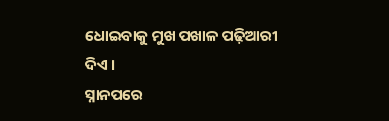ଧୋଇବାକୁ ମୁଖ ପଖାଳ ପଢ଼ିଆରୀ ଦିଏ ।
ସ୍ନାନପରେ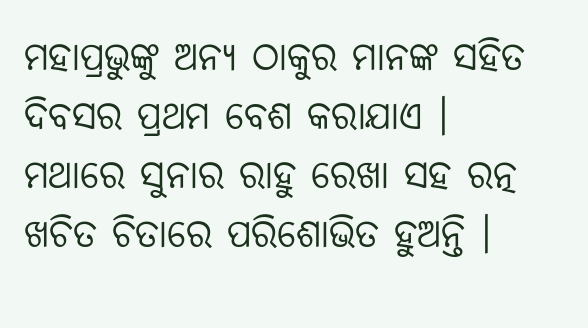ମହାପ୍ରଭୁଙ୍କୁ ଅନ୍ୟ ଠାକୁର ମାନଙ୍କ ସହିତ ଦିବସର ପ୍ରଥମ ବେଶ କରାଯାଏ । ମଥାରେ ସୁନାର ରାହୁ ରେଖା ସହ ରତ୍ନ ଖଚିତ ଚିତାରେ ପରିଶୋଭିତ ହୁଅନ୍ତି ।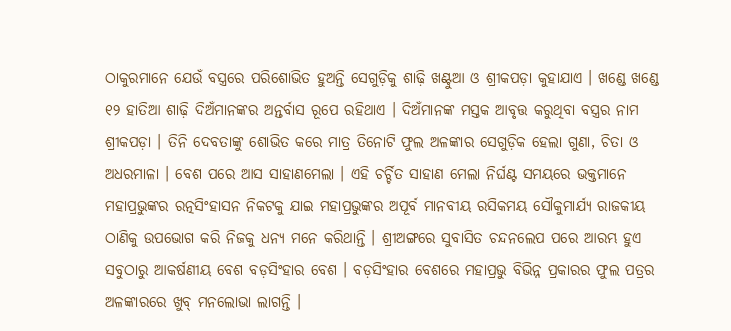ଠାକୁରମାନେ ଯେଉଁ ବସ୍ତ୍ରରେ ପରିଶୋଭିତ ହୁଅନ୍ତି ସେଗୁଡ଼ିକୁ ଶାଢ଼ି ଖଣ୍ଟୁଆ ଓ ଶ୍ରୀକପଡ଼ା କୁହାଯାଏ । ଖଣ୍ଡେ ଖଣ୍ଡେ ୧୨ ହାତିଆ ଶାଢ଼ି ଦିଅଁମାନଙ୍କର ଅନ୍ତର୍ବାସ ରୂପେ ରହିଥାଏ । ଦିଅଁମାନଙ୍କ ମସ୍ତକ ଆବୃତ୍ତ କରୁଥିବା ବସ୍ତ୍ରର ନାମ ଶ୍ରୀକପଡ଼ା । ତିନି ଦେବତାଙ୍କୁ ଶୋଭିତ କରେ ମାତ୍ର ତିନୋଟି ଫୁଲ ଅଳଙ୍କାର ସେଗୁଡ଼ିକ ହେଲା ଗୁଣା, ଚିତା ଓ ଅଧରମାଳା । ବେଶ ପରେ ଆସ ସାହାଣମେଲା । ଏହି ଚର୍ଚ୍ଚିତ ସାହାଣ ମେଲା ନିର୍ଘଣ୍ଟ ସମୟରେ ଭକ୍ତମାନେ ମହାପ୍ରଭୁଙ୍କର ରତ୍ନସିଂହାସନ ନିକଟକୁ ଯାଇ ମହାପ୍ରଭୁଙ୍କର ଅପୂର୍ବ ମାନବୀୟ ରସିକମୟ ସୌକୁମାର୍ଯ୍ୟ ରାଜକୀୟ ଠାଣିକୁ ଉପଭୋଗ କରି ନିଜକୁ ଧନ୍ୟ ମନେ କରିଥାନ୍ତି । ଶ୍ରୀଅଙ୍ଗରେ ସୁବାସିତ ଚନ୍ଦନଲେପ ପରେ ଆରମ୍ଭ ହୁଏ ସବୁଠାରୁ ଆକର୍ଷଣୀୟ ବେଶ ବଡ଼ସିଂହାର ବେଶ । ବଡ଼ସିଂହାର ବେଶରେ ମହାପ୍ରଭୁ ବିଭିନ୍ନ ପ୍ରକାରର ଫୁଲ ପତ୍ରର ଅଳଙ୍କାରରେ ଖୁବ୍ ମନଲୋଭା ଲାଗନ୍ତି ।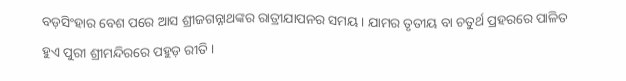ବଡ଼ସିଂହାର ବେଶ ପରେ ଆସ ଶ୍ରୀଜଗନ୍ନାଥଙ୍କର ରାତ୍ରୀଯାପନର ସମୟ । ଯାମର ତୃତୀୟ ବା ଚତୁର୍ଥ ପ୍ରହରରେ ପାଳିତ ହୁଏ ପୁରୀ ଶ୍ରୀମନ୍ଦିରରେ ପହୁଡ଼ ରୀତି ।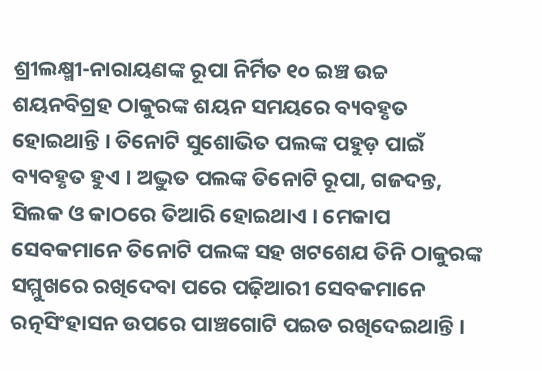ଶ୍ରୀଲକ୍ଷ୍ମୀ-ନାରାୟଣଙ୍କ ରୂପା ନିର୍ମିତ ୧୦ ଇଞ୍ଚ ଉଚ୍ଚ ଶୟନବିଗ୍ରହ ଠାକୁରଙ୍କ ଶୟନ ସମୟରେ ବ୍ୟବହୃତ ହୋଇଥାନ୍ତି । ତିନୋଟି ସୁଶୋଭିତ ପଲଙ୍କ ପହୁଡ଼ ପାଇଁ ବ୍ୟବହୃତ ହୁଏ । ଅଦ୍ଭୁତ ପଲଙ୍କ ତିନୋଟି ରୂପା, ଗଜଦନ୍ତ, ସିଲକ ଓ କାଠରେ ତିଆରି ହୋଇଥାଏ । ମେକାପ ସେବକମାନେ ତିନୋଟି ପଲଙ୍କ ସହ ଖଟଶେଯ ତିନି ଠାକୁରଙ୍କ ସମ୍ମୁଖରେ ରଖିଦେବା ପରେ ପଢ଼ିଆରୀ ସେବକମାନେ ରତ୍ନସିଂହାସନ ଉପରେ ପାଞ୍ଚଗୋଟି ପଇଡ ରଖିଦେଇଥାନ୍ତି ।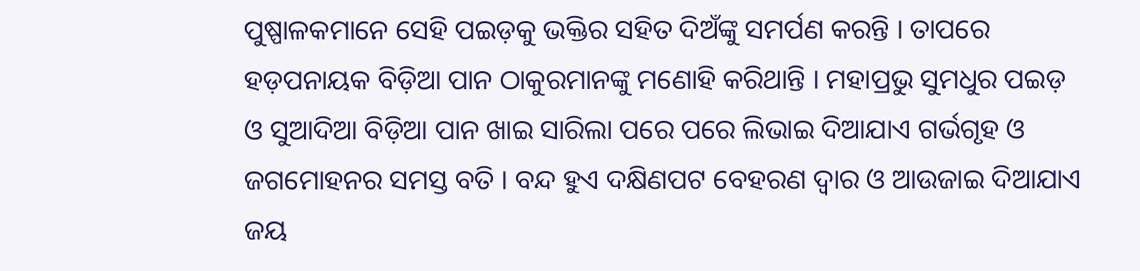ପୁଷ୍ପାଳକମାନେ ସେହି ପଇଡ଼କୁ ଭକ୍ତିର ସହିତ ଦିଅଁଙ୍କୁ ସମର୍ପଣ କରନ୍ତି । ତାପରେ ହଡ଼ପନାୟକ ବିଡ଼ିଆ ପାନ ଠାକୁରମାନଙ୍କୁ ମଣୋହି କରିଥାନ୍ତି । ମହାପ୍ରଭୁ ସୁମଧୁର ପଇଡ଼ ଓ ସୁଆଦିଆ ବିଡ଼ିଆ ପାନ ଖାଇ ସାରିଲା ପରେ ପରେ ଲିଭାଇ ଦିଆଯାଏ ଗର୍ଭଗୃହ ଓ ଜଗମୋହନର ସମସ୍ତ ବତି । ବନ୍ଦ ହୁଏ ଦକ୍ଷିଣପଟ ବେହରଣ ଦ୍ୱାର ଓ ଆଉଜାଇ ଦିଆଯାଏ ଜୟ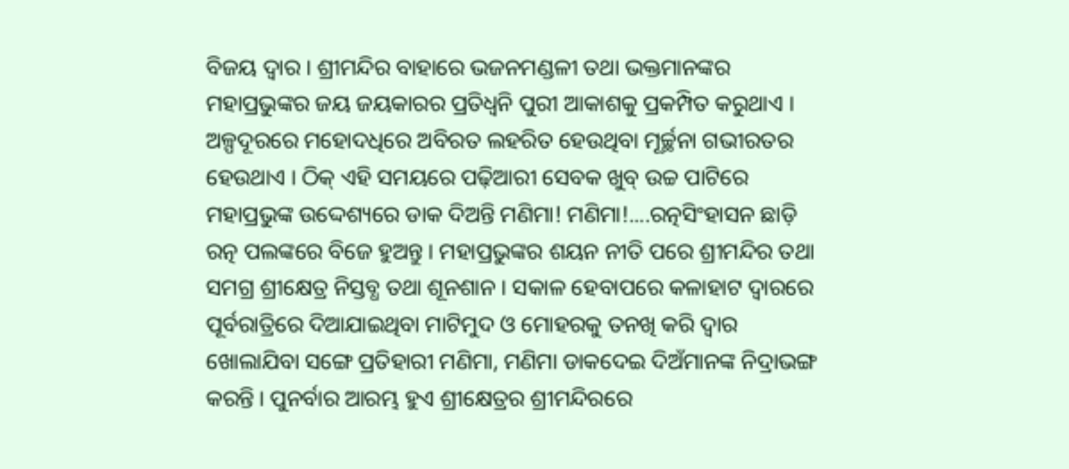ବିଜୟ ଦ୍ୱାର । ଶ୍ରୀମନ୍ଦିର ବାହାରେ ଭଜନମଣ୍ଡଳୀ ତଥା ଭକ୍ତମାନଙ୍କର ମହାପ୍ରଭୁଙ୍କର ଜୟ ଜୟକାରର ପ୍ରତିଧ୍ୱନି ପୁରୀ ଆକାଶକୁ ପ୍ରକମ୍ପିତ କରୁଥାଏ । ଅଳ୍ପଦୂରରେ ମହୋଦଧିରେ ଅବିରତ ଲହରିତ ହେଉଥିବା ମୂର୍ଚ୍ଛନା ଗଭୀରତର ହେଉଥାଏ । ଠିକ୍ ଏହି ସମୟରେ ପଢ଼ିଆରୀ ସେବକ ଖୁବ୍ ଉଚ୍ଚ ପାଟିରେ ମହାପ୍ରଭୁଙ୍କ ଉଦ୍ଦେଶ୍ୟରେ ଡାକ ଦିଅନ୍ତି ମଣିମା! ମଣିମା!....ରତ୍ନସିଂହାସନ ଛାଡ଼ି ରତ୍ନ ପଲଙ୍କରେ ବିଜେ ହୁଅନ୍ତୁ । ମହାପ୍ରଭୁଙ୍କର ଶୟନ ନୀତି ପରେ ଶ୍ରୀମନ୍ଦିର ତଥା ସମଗ୍ର ଶ୍ରୀକ୍ଷେତ୍ର ନିସ୍ତବ୍ଧ ତଥା ଶୂନଶାନ । ସକାଳ ହେବାପରେ କଳାହାଟ ଦ୍ୱାରରେ ପୂର୍ବରାତ୍ରିରେ ଦିଆଯାଇଥିବା ମାଟିମୁଦ ଓ ମୋହରକୁ ତନଖି କରି ଦ୍ୱାର ଖୋଲାଯିବା ସଙ୍ଗେ ପ୍ରତିହାରୀ ମଣିମା, ମଣିମା ଡାକଦେଇ ଦିଅଁମାନଙ୍କ ନିଦ୍ରାଭଙ୍ଗ କରନ୍ତି । ପୁନର୍ବାର ଆରମ୍ଭ ହୁଏ ଶ୍ରୀକ୍ଷେତ୍ରର ଶ୍ରୀମନ୍ଦିରରେ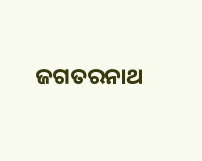ଜଗତରନାଥ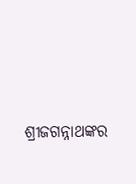ଶ୍ରୀଜଗନ୍ନାଥଙ୍କର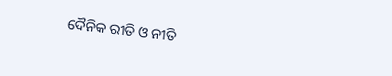ଦୈନିକ ରୀତି ଓ ନୀତି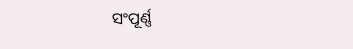ସଂପୂର୍ଣ୍ଣ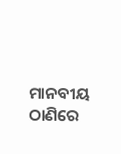ମାନବୀୟ ଠାଣିରେ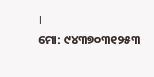।
ମୋ: ୯୪୩୭୦୩୧୨୫୩